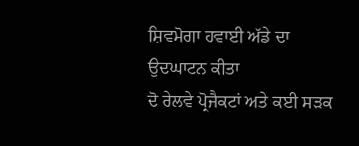ਸ਼ਿਵਮੋਗਾ ਹਵਾਈ ਅੱਡੇ ਦਾ ਉਦਘਾਟਨ ਕੀਤਾ
ਦੋ ਰੇਲਵੇ ਪ੍ਰੋਜੈਕਟਾਂ ਅਤੇ ਕਈ ਸੜਕ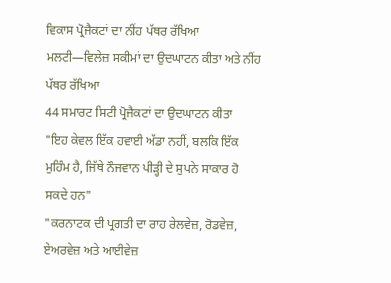ਵਿਕਾਸ ਪ੍ਰੋਜੈਕਟਾਂ ਦਾ ਨੀਂਹ ਪੱਥਰ ਰੱਖਿਆ
ਮਲਟੀ—ਵਿਲੇਜ਼ ਸਕੀਮਾਂ ਦਾ ਉਦਘਾਟਨ ਕੀਤਾ ਅਤੇ ਨੀਂਹ ਪੱਥਰ ਰੱਖਿਆ
44 ਸਮਾਰਟ ਸਿਟੀ ਪ੍ਰੋਜੈਕਟਾਂ ਦਾ ਉਦਘਾਟਨ ਕੀਤਾ
"ਇਹ ਕੇਵਲ ਇੱਕ ਹਵਾਈ ਅੱਡਾ ਨਹੀਂ, ਬਲਕਿ ਇੱਕ ਮੁਹਿੰਮ ਹੈ, ਜਿੱਥੇ ਨੌਜਵਾਨ ਪੀੜ੍ਹੀ ਦੇ ਸੁਪਨੇ ਸਾਕਾਰ ਹੋ ਸਕਦੇ ਹਨ"
"ਕਰਨਾਟਕ ਦੀ ਪ੍ਰਗਤੀ ਦਾ ਰਾਹ ਰੇਲਵੇਜ਼, ਰੋਡਵੇਜ਼, ਏਅਰਵੇਜ਼ ਅਤੇ ਆਈਵੇਜ਼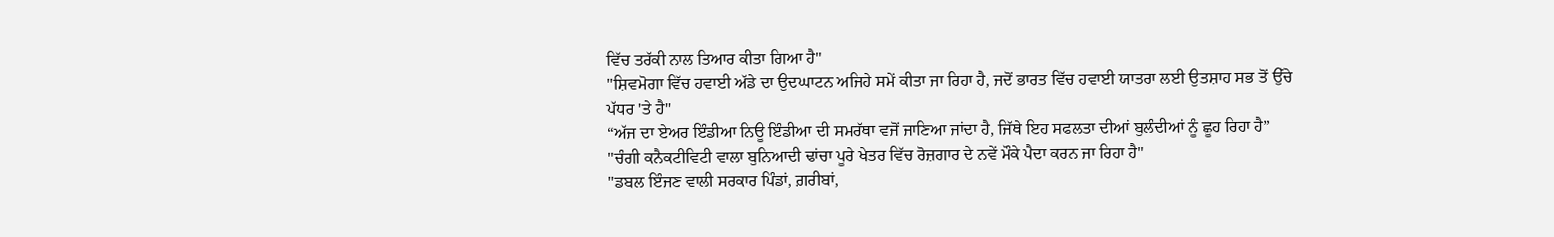ਵਿੱਚ ਤਰੱਕੀ ਨਾਲ ਤਿਆਰ ਕੀਤਾ ਗਿਆ ਹੈ"
"ਸ਼ਿਵਮੋਗਾ ਵਿੱਚ ਹਵਾਈ ਅੱਡੇ ਦਾ ਉਦਘਾਟਨ ਅਜਿਹੇ ਸਮੇਂ ਕੀਤਾ ਜਾ ਰਿਹਾ ਹੈ, ਜਦੋਂ ਭਾਰਤ ਵਿੱਚ ਹਵਾਈ ਯਾਤਰਾ ਲਈ ਉਤਸ਼ਾਹ ਸਭ ਤੋਂ ਉੱਚੇ ਪੱਧਰ 'ਤੇ ਹੈ"
“ਅੱਜ ਦਾ ਏਅਰ ਇੰਡੀਆ ਨਿਊ ਇੰਡੀਆ ਦੀ ਸਮਰੱਥਾ ਵਜੋਂ ਜਾਣਿਆ ਜਾਂਦਾ ਹੈ, ਜਿੱਥੇ ਇਹ ਸਫਲਤਾ ਦੀਆਂ ਬੁਲੰਦੀਆਂ ਨੂੰ ਛੂਹ ਰਿਹਾ ਹੈ”
"ਚੰਗੀ ਕਨੈਕਟੀਵਿਟੀ ਵਾਲਾ ਬੁਨਿਆਦੀ ਢਾਂਚਾ ਪੂਰੇ ਖੇਤਰ ਵਿੱਚ ਰੋਜ਼ਗਾਰ ਦੇ ਨਵੇਂ ਮੌਕੇ ਪੈਦਾ ਕਰਨ ਜਾ ਰਿਹਾ ਹੈ"
"ਡਬਲ ਇੰਜਣ ਵਾਲੀ ਸਰਕਾਰ ਪਿੰਡਾਂ, ਗ਼ਰੀਬਾਂ,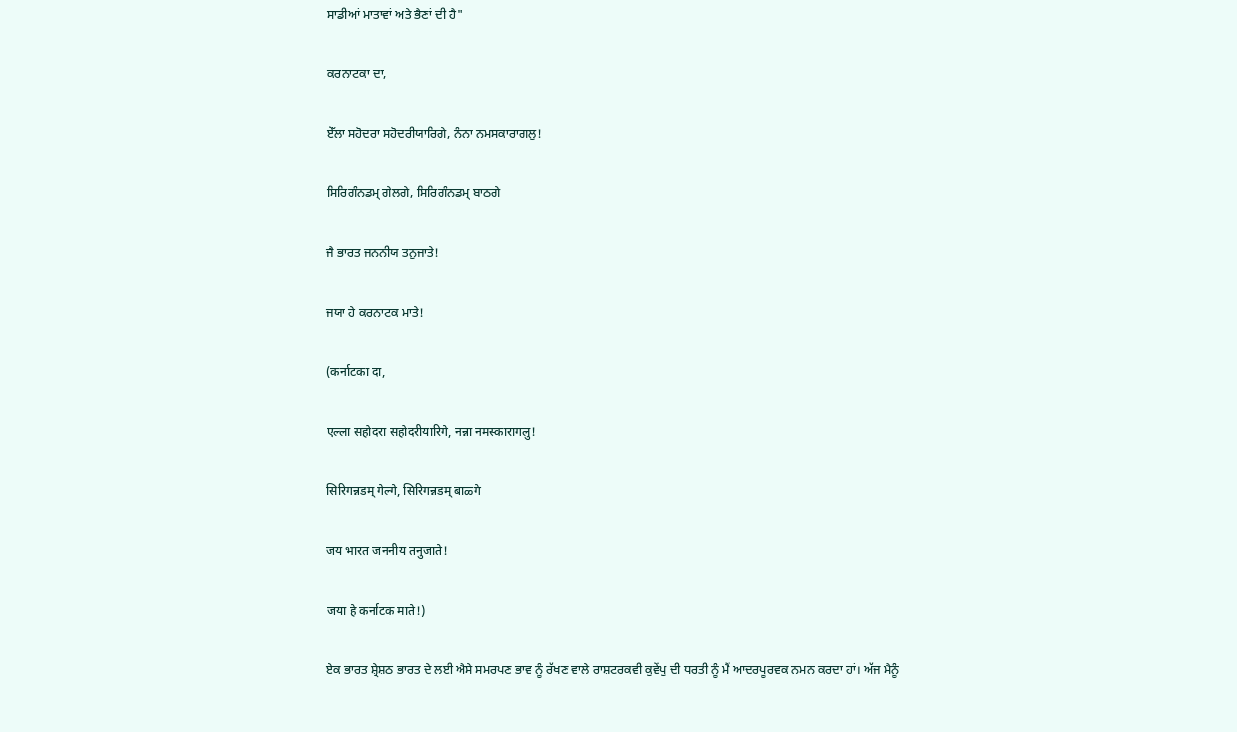ਸਾਡੀਆਂ ਮਾਤਾਵਾਂ ਅਤੇ ਭੈਣਾਂ ਦੀ ਹੈ"

ਕਰਨਾਟਕਾ ਦਾ,

ਏੱਲਾ ਸਹੋਦਰਾ ਸਹੋਦਰੀਯਾਰਿਗੇ, ਨੰਨਾ ਨਮਸਕਾਰਾਗਲੁ!

ਸਿਰਿਗੰਨਡਮ੍ ਗੇਲਗੇ, ਸਿਰਿਗੰਨਡਮ੍ ਬਾਠਗੇ

ਜੈ ਭਾਰਤ ਜਨਨੀਯ ਤਨੁਜਾਤੇ!

ਜਯਾ ਹੇ ਕਰਨਾਟਕ ਮਾਤੇ!

(कर्नाटका दा,

एल्ला सहोदरा सहोदरीयारिगे, नन्ना नमस्कारागलु!

सिरिगन्नडम् गेल्गे, सिरिगन्नडम् बाळ्गे

जय भारत जननीय तनुजाते!

जया हे कर्नाटक माते!)

ਏਕ ਭਾਰਤ ਸ਼੍ਰੇਸ਼ਠ ਭਾਰਤ ਦੇ ਲਈ ਐਸੇ ਸਮਰਪਣ ਭਾਵ ਨੂੰ ਰੱਖਣ ਵਾਲੇ ਰਾਸ਼ਟਰਕਵੀ ਕੁਵੇਂਪੁ ਦੀ ਧਰਤੀ ਨੂੰ ਮੈਂ ਆਦਰਪੂਰਵਕ ਨਮਨ ਕਰਦਾ ਹਾਂ। ਅੱਜ ਮੈਨੂੰ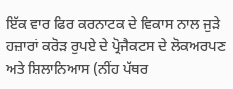ਇੱਕ ਵਾਰ ਫਿਰ ਕਰਨਾਟਕ ਦੇ ਵਿਕਾਸ ਨਾਲ ਜੁੜੇ ਹਜ਼ਾਰਾਂ ਕਰੋੜ ਰੁਪਏ ਦੇ ਪ੍ਰੋਜੈਕਟਸ ਦੇ ਲੋਕਅਰਪਣ ਅਤੇ ਸ਼ਿਲਾਨਿਆਸ (ਨੀਂਹ ਪੱਥਰ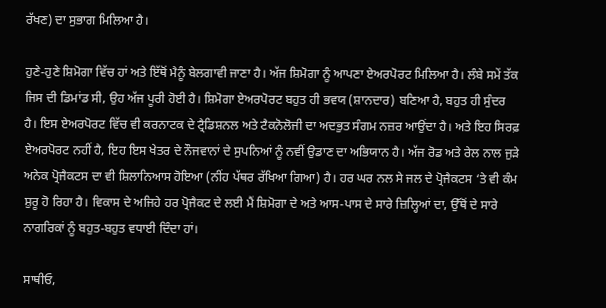ਰੱਖਣ) ਦਾ ਸੁਭਾਗ ਮਿਲਿਆ ਹੈ।

ਹੁਣੇ-ਹੁਣੇ ਸ਼ਿਮੋਗਾ ਵਿੱਚ ਹਾਂ ਅਤੇ ਇੱਥੋਂ ਮੈਨੂੰ ਬੇਲਗਾਵੀ ਜਾਣਾ ਹੈ। ਅੱਜ ਸ਼ਿਮੋਗਾ ਨੂੰ ਆਪਣਾ ਏਅਰਪੋਰਟ ਮਿਲਿਆ ਹੈ। ਲੰਬੇ ਸਮੇਂ ਤੱਕ ਜਿਸ ਦੀ ਡਿਮਾਂਡ ਸੀ, ਉਹ ਅੱਜ ਪੂਰੀ ਹੋਈ ਹੈ। ਸ਼ਿਮੋਗਾ ਏਅਰਪੋਰਟ ਬਹੁਤ ਹੀ ਭਵਯ (ਸ਼ਾਨਦਾਰ) ਬਣਿਆ ਹੈ, ਬਹੁਤ ਹੀ ਸੁੰਦਰ ਹੈ। ਇਸ ਏਅਰਪੋਰਟ ਵਿੱਚ ਵੀ ਕਰਨਾਟਕ ਦੇ ਟ੍ਰੈਡਿਸ਼ਨਲ ਅਤੇ ਟੈਕਨੋਲੋਜੀ ਦਾ ਅਦਭੁਤ ਸੰਗਮ ਨਜ਼ਰ ਆਉਂਦਾ ਹੈ। ਅਤੇ ਇਹ ਸਿਰਫ਼ ਏਅਰਪੋਰਟ ਨਹੀਂ ਹੈ, ਇਹ ਇਸ ਖੇਤਰ ਦੇ ਨੌਜਵਾਨਾਂ ਦੇ ਸੁਪਨਿਆਂ ਨੂੰ ਨਵੀਂ ਉਡਾਣ ਦਾ ਅਭਿਯਾਨ ਹੈ। ਅੱਜ ਰੋਡ ਅਤੇ ਰੇਲ ਨਾਲ ਜੁੜੇ ਅਨੇਕ ਪ੍ਰੋਜੈਕਟਸ ਦਾ ਵੀ ਸ਼ਿਲਾਨਿਆਸ ਹੋਇਆ (ਨੀਂਹ ਪੱਥਰ ਰੱਖਿਆ ਗਿਆ) ਹੈ। ਹਰ ਘਰ ਨਲ ਸੇ ਜਲ ਦੇ ਪ੍ਰੋਜੈਕਟਸ ‘ਤੇ ਵੀ ਕੰਮ ਸ਼ੁਰੂ ਹੋ ਰਿਹਾ ਹੈ। ਵਿਕਾਸ ਦੇ ਅਜਿਹੇ ਹਰ ਪ੍ਰੋਜੈਕਟ ਦੇ ਲਈ ਮੈਂ ਸ਼ਿਮੋਗਾ ਦੇ ਅਤੇ ਆਸ-ਪਾਸ ਦੇ ਸਾਰੇ ਜ਼ਿਲ੍ਹਿਆਂ ਦਾ, ਉੱਥੋਂ ਦੇ ਸਾਰੇ ਨਾਗਰਿਕਾਂ ਨੂੰ ਬਹੁਤ-ਬਹੁਤ ਵਧਾਈ ਦਿੰਦਾ ਹਾਂ।

ਸਾਥੀਓ,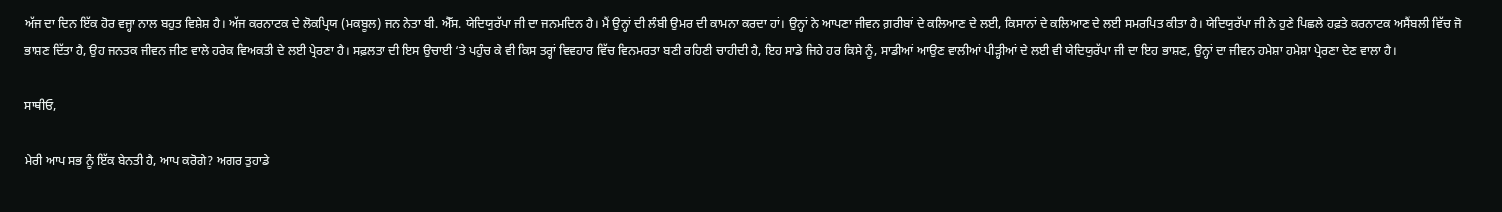ਅੱਜ ਦਾ ਦਿਨ ਇੱਕ ਹੋਰ ਵਜ੍ਹਾ ਨਾਲ ਬਹੁਤ ਵਿਸ਼ੇਸ਼ ਹੈ। ਅੱਜ ਕਰਨਾਟਕ ਦੇ ਲੋਕਪ੍ਰਿਯ (ਮਕਬੂਲ) ਜਨ ਨੇਤਾ ਬੀ. ਐੱਸ. ਯੇਦਿਯੁਰੱਪਾ ਜੀ ਦਾ ਜਨਮਦਿਨ ਹੈ। ਮੈਂ ਉਨ੍ਹਾਂ ਦੀ ਲੰਬੀ ਉਮਰ ਦੀ ਕਾਮਨਾ ਕਰਦਾ ਹਾਂ। ਉਨ੍ਹਾਂ ਨੇ ਆਪਣਾ ਜੀਵਨ ਗ਼ਰੀਬਾਂ ਦੇ ਕਲਿਆਣ ਦੇ ਲਈ, ਕਿਸਾਨਾਂ ਦੇ ਕਲਿਆਣ ਦੇ ਲਈ ਸਮਰਪਿਤ ਕੀਤਾ ਹੈ। ਯੇਦਿਯੁਰੱਪਾ ਜੀ ਨੇ ਹੁਣੇ ਪਿਛਲੇ ਹਫ਼ਤੇ ਕਰਨਾਟਕ ਅਸੈਂਬਲੀ ਵਿੱਚ ਜੋ ਭਾਸ਼ਣ ਦਿੱਤਾ ਹੈ, ਉਹ ਜਨਤਕ ਜੀਵਨ ਜੀਣ ਵਾਲੇ ਹਰੇਕ ਵਿਅਕਤੀ ਦੇ ਲਈ ਪ੍ਰੇਰਣਾ ਹੈ। ਸਫ਼ਲਤਾ ਦੀ ਇਸ ਉਚਾਈ ‘ਤੇ ਪਹੁੰਚ ਕੇ ਵੀ ਕਿਸ ਤਰ੍ਹਾਂ ਵਿਵਹਾਰ ਵਿੱਚ ਵਿਨਮਰਤਾ ਬਣੀ ਰਹਿਣੀ ਚਾਹੀਦੀ ਹੈ, ਇਹ ਸਾਡੇ ਜਿਹੇ ਹਰ ਕਿਸੇ ਨੂੰ, ਸਾਡੀਆਂ ਆਉਣ ਵਾਲੀਆਂ ਪੀੜ੍ਹੀਆਂ ਦੇ ਲਈ ਵੀ ਯੇਦਿਯੁਰੱਪਾ ਜੀ ਦਾ ਇਹ ਭਾਸ਼ਣ, ਉਨ੍ਹਾਂ ਦਾ ਜੀਵਨ ਹਮੇਸ਼ਾ ਹਮੇਸ਼ਾ ਪ੍ਰੇਰਣਾ ਦੇਣ ਵਾਲਾ ਹੈ।

ਸਾਥੀਓ,

ਮੇਰੀ ਆਪ ਸਭ ਨੂੰ ਇੱਕ ਬੇਨਤੀ ਹੈ, ਆਪ ਕਰੋਗੇ? ਅਗਰ ਤੁਹਾਡੇ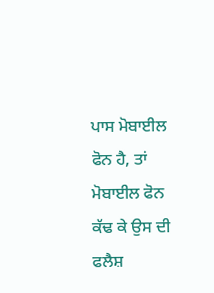ਪਾਸ ਮੋਬਾਈਲ ਫੋਨ ਹੈ, ਤਾਂ ਮੋਬਾਈਲ ਫੋਨ ਕੱਢ ਕੇ ਉਸ ਦੀ ਫਲੈਸ਼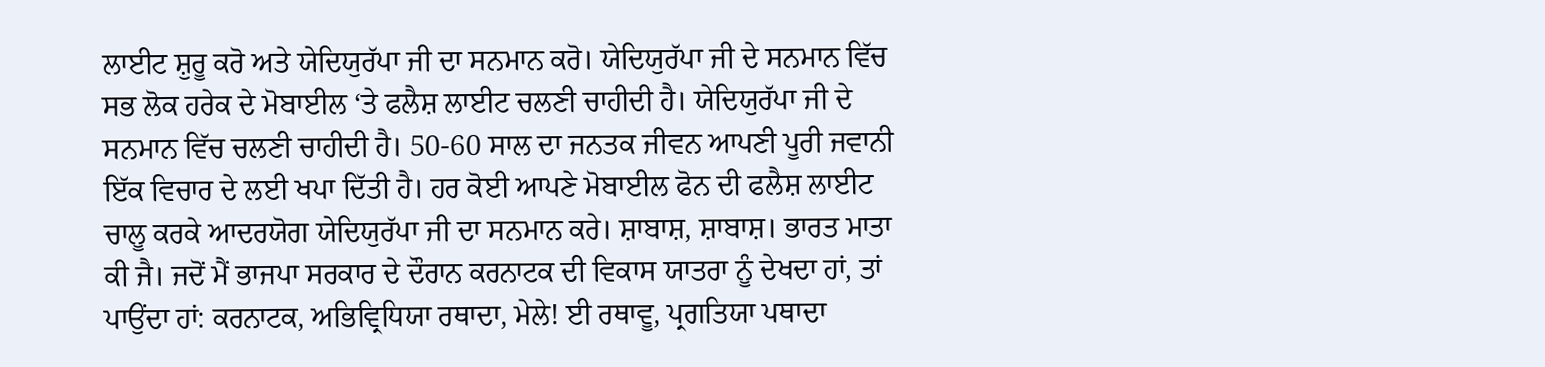ਲਾਈਟ ਸ਼ੁਰੂ ਕਰੋ ਅਤੇ ਯੇਦਿਯੁਰੱਪਾ ਜੀ ਦਾ ਸਨਮਾਨ ਕਰੋ। ਯੇਦਿਯੁਰੱਪਾ ਜੀ ਦੇ ਸਨਮਾਨ ਵਿੱਚ ਸਭ ਲੋਕ ਹਰੇਕ ਦੇ ਮੋਬਾਈਲ ‘ਤੇ ਫਲੈਸ਼ ਲਾਈਟ ਚਲਣੀ ਚਾਹੀਦੀ ਹੈ। ਯੇਦਿਯੁਰੱਪਾ ਜੀ ਦੇ ਸਨਮਾਨ ਵਿੱਚ ਚਲਣੀ ਚਾਹੀਦੀ ਹੈ। 50-60 ਸਾਲ ਦਾ ਜਨਤਕ ਜੀਵਨ ਆਪਣੀ ਪੂਰੀ ਜਵਾਨੀ ਇੱਕ ਵਿਚਾਰ ਦੇ ਲਈ ਖਪਾ ਦਿੱਤੀ ਹੈ। ਹਰ ਕੋਈ ਆਪਣੇ ਮੋਬਾਈਲ ਫੋਨ ਦੀ ਫਲੈਸ਼ ਲਾਈਟ ਚਾਲੂ ਕਰਕੇ ਆਦਰਯੋਗ ਯੇਦਿਯੁਰੱਪਾ ਜੀ ਦਾ ਸਨਮਾਨ ਕਰੇ। ਸ਼ਾਬਾਸ਼, ਸ਼ਾਬਾਸ਼। ਭਾਰਤ ਮਾਤਾ ਕੀ ਜੈ। ਜਦੋਂ ਮੈਂ ਭਾਜਪਾ ਸਰਕਾਰ ਦੇ ਦੌਰਾਨ ਕਰਨਾਟਕ ਦੀ ਵਿਕਾਸ ਯਾਤਰਾ ਨੂੰ ਦੇਖਦਾ ਹਾਂ, ਤਾਂ ਪਾਉਂਦਾ ਹਾਂ: ਕਰਨਾਟਕ, ਅਭਿਵ੍ਰਿਧਿਯਾ ਰਥਾਦਾ, ਮੇਲੇ! ਈ ਰਥਾਵੂ, ਪ੍ਰਗਤਿਯਾ ਪਥਾਦਾ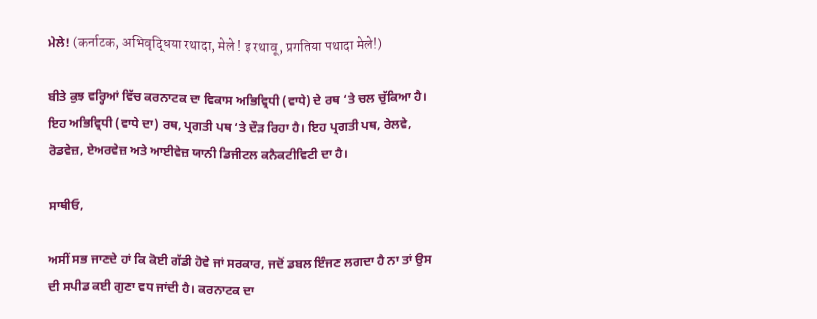ਮੇਲੇ! (कर्नाटक, अभिवृद्धिया रथादा, मेले ! इ रथावू, प्रगतिया पथादा मेले!)

ਬੀਤੇ ਕੁਝ ਵਰ੍ਹਿਆਂ ਵਿੱਚ ਕਰਨਾਟਕ ਦਾ ਵਿਕਾਸ ਅਭਿਵ੍ਰਿਧੀ (ਵਾਧੇ) ਦੇ ਰਥ ‘ਤੇ ਚਲ ਚੁੱਕਿਆ ਹੈ। ਇਹ ਅਭਿਵ੍ਰਿਧੀ (ਵਾਧੇ ਦਾ) ਰਥ, ਪ੍ਰਗਤੀ ਪਥ ‘ਤੇ ਦੌੜ ਰਿਹਾ ਹੈ। ਇਹ ਪ੍ਰਗਤੀ ਪਥ, ਰੇਲਵੇ, ਰੋਡਵੇਜ਼, ਏਅਰਵੇਜ਼ ਅਤੇ ਆਈਵੇਜ਼ ਯਾਨੀ ਡਿਜੀਟਲ ਕਨੈਕਟੀਵਿਟੀ ਦਾ ਹੈ।

ਸਾਥੀਓ,

ਅਸੀਂ ਸਭ ਜਾਣਦੇ ਹਾਂ ਕਿ ਕੋਈ ਗੱਡੀ ਹੋਵੇ ਜਾਂ ਸਰਕਾਰ, ਜਦੋਂ ਡਬਲ ਇੰਜਣ ਲਗਦਾ ਹੈ ਨਾ ਤਾਂ ਉਸ ਦੀ ਸਪੀਡ ਕਈ ਗੁਣਾ ਵਧ ਜਾਂਦੀ ਹੈ। ਕਰਨਾਟਕ ਦਾ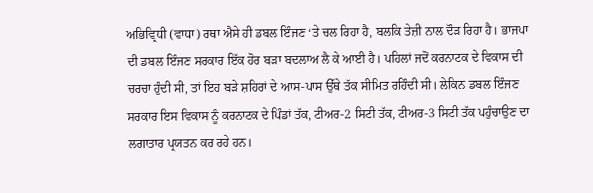ਅਭਿਵ੍ਰਿਧੀ (ਵਾਧਾ) ਰਥਾ ਐਸੇ ਹੀ ਡਬਲ ਇੰਜਣ ‘ਤੇ ਚਲ ਰਿਹਾ ਹੈ, ਬਲਕਿ ਤੇਜ਼ੀ ਨਾਲ ਦੌੜ ਰਿਹਾ ਹੈ। ਭਾਜਪਾ ਦੀ ਡਬਲ ਇੰਜਣ ਸਰਕਾਰ ਇੱਕ ਹੋਰ ਬੜਾ ਬਦਲਾਅ ਲੈ ਕੇ ਆਈ ਹੈ। ਪਹਿਲਾਂ ਜਦੋਂ ਕਰਨਾਟਕ ਦੇ ਵਿਕਾਸ ਦੀ ਚਰਚਾ ਹੁੰਦੀ ਸੀ, ਤਾਂ ਇਹ ਬੜੇ ਸ਼ਹਿਰਾਂ ਦੇ ਆਸ-ਪਾਸ ਉੱਥੇ ਤੱਕ ਸੀਮਿਤ ਰਹਿੰਦੀ ਸੀ। ਲੇਕਿਨ ਡਬਲ ਇੰਜਣ ਸਰਕਾਰ ਇਸ ਵਿਕਾਸ ਨੂੰ ਕਰਨਾਟਕ ਦੇ ਪਿੰਡਾਂ ਤੱਕ, ਟੀਅਰ-2 ਸਿਟੀ ਤੱਕ, ਟੀਅਰ-3 ਸਿਟੀ ਤੱਕ ਪਹੁੰਚਾਉਣ ਦਾ ਲਗਾਤਾਰ ਪ੍ਰਯਤਨ ਕਰ ਰਹੇ ਹਨ।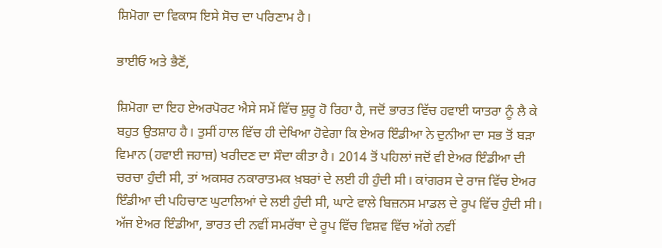ਸ਼ਿਮੋਗਾ ਦਾ ਵਿਕਾਸ ਇਸੇ ਸੋਚ ਦਾ ਪਰਿਣਾਮ ਹੈ।

ਭਾਈਓ ਅਤੇ ਭੈਣੋਂ,

ਸ਼ਿਮੋਗਾ ਦਾ ਇਹ ਏਅਰਪੋਰਟ ਐਸੇ ਸਮੇਂ ਵਿੱਚ ਸ਼ੁਰੂ ਹੋ ਰਿਹਾ ਹੈ, ਜਦੋਂ ਭਾਰਤ ਵਿੱਚ ਹਵਾਈ ਯਾਤਰਾ ਨੂੰ ਲੈ ਕੇ ਬਹੁਤ ਉਤਸ਼ਾਹ ਹੈ। ਤੁਸੀਂ ਹਾਲ ਵਿੱਚ ਹੀ ਦੇਖਿਆ ਹੋਵੇਗਾ ਕਿ ਏਅਰ ਇੰਡੀਆ ਨੇ ਦੁਨੀਆ ਦਾ ਸਭ ਤੋਂ ਬੜਾ ਵਿਮਾਨ (ਹਵਾਈ ਜਹਾਜ਼) ਖਰੀਦਣ ਦਾ ਸੌਦਾ ਕੀਤਾ ਹੈ। 2014 ਤੋਂ ਪਹਿਲਾਂ ਜਦੋਂ ਵੀ ਏਅਰ ਇੰਡੀਆ ਦੀ ਚਰਚਾ ਹੁੰਦੀ ਸੀ, ਤਾਂ ਅਕਸਰ ਨਕਾਰਾਤਮਕ ਖ਼ਬਰਾਂ ਦੇ ਲਈ ਹੀ ਹੁੰਦੀ ਸੀ। ਕਾਂਗਰਸ ਦੇ ਰਾਜ ਵਿੱਚ ਏਅਰ ਇੰਡੀਆ ਦੀ ਪਹਿਚਾਣ ਘੁਟਾਲਿਆਂ ਦੇ ਲਈ ਹੁੰਦੀ ਸੀ, ਘਾਟੇ ਵਾਲੇ ਬਿਜ਼ਨਸ ਮਾਡਲ ਦੇ ਰੂਪ ਵਿੱਚ ਹੁੰਦੀ ਸੀ। ਅੱਜ ਏਅਰ ਇੰਡੀਆ, ਭਾਰਤ ਦੀ ਨਵੀਂ ਸਮਰੱਥਾ ਦੇ ਰੂਪ ਵਿੱਚ ਵਿਸ਼ਵ ਵਿੱਚ ਅੱਗੇ ਨਵੀਂ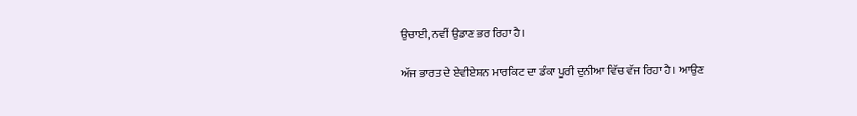ਉਚਾਈ, ਨਵੀਂ ਉਡਾਣ ਭਰ ਰਿਹਾ ਹੈ।

ਅੱਜ ਭਾਰਤ ਦੇ ਏਵੀਏਸ਼ਨ ਮਾਰਕਿਟ ਦਾ ਡੰਕਾ ਪੂਰੀ ਦੁਨੀਆ ਵਿੱਚ ਵੱਜ ਰਿਹਾ ਹੈ। ਆਉਣ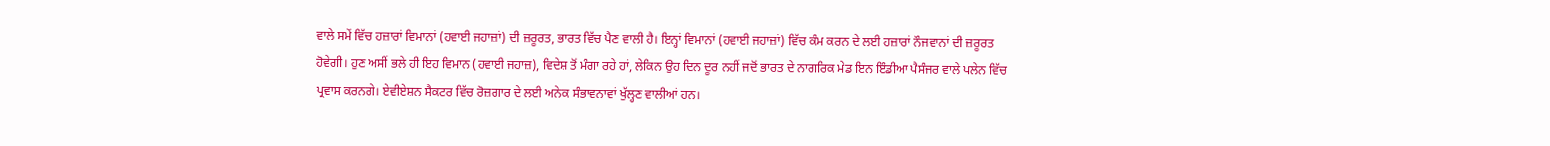ਵਾਲੇ ਸਮੇਂ ਵਿੱਚ ਹਜ਼ਾਰਾਂ ਵਿਮਾਨਾਂ (ਹਵਾਈ ਜਹਾਜ਼ਾਂ) ਦੀ ਜ਼ਰੂਰਤ, ਭਾਰਤ ਵਿੱਚ ਪੈਣ ਵਾਲੀ ਹੈ। ਇਨ੍ਹਾਂ ਵਿਮਾਨਾਂ (ਹਵਾਈ ਜਹਾਜ਼ਾਂ) ਵਿੱਚ ਕੰਮ ਕਰਨ ਦੇ ਲਈ ਹਜ਼ਾਰਾਂ ਨੌਜਵਾਨਾਂ ਦੀ ਜ਼ਰੂਰਤ ਹੋਵੇਗੀ। ਹੁਣ ਅਸੀਂ ਭਲੇ ਹੀ ਇਹ ਵਿਮਾਨ (ਹਵਾਈ ਜਹਾਜ਼), ਵਿਦੇਸ਼ ਤੋਂ ਮੰਗਾ ਰਹੇ ਹਾਂ, ਲੇਕਿਨ ਉਹ ਦਿਨ ਦੂਰ ਨਹੀਂ ਜਦੋਂ ਭਾਰਤ ਦੇ ਨਾਗਰਿਕ ਮੇਡ ਇਨ ਇੰਡੀਆ ਪੈਸੰਜਰ ਵਾਲੇ ਪਲੇਨ ਵਿੱਚ ਪ੍ਰਵਾਸ ਕਰਨਗੇ। ਏਵੀਏਸ਼ਨ ਸੈਕਟਰ ਵਿੱਚ ਰੋਜ਼ਗਾਰ ਦੇ ਲਈ ਅਨੇਕ ਸੰਭਾਵਨਾਵਾਂ ਖੁੱਲ੍ਹਣ ਵਾਲੀਆਂ ਹਨ।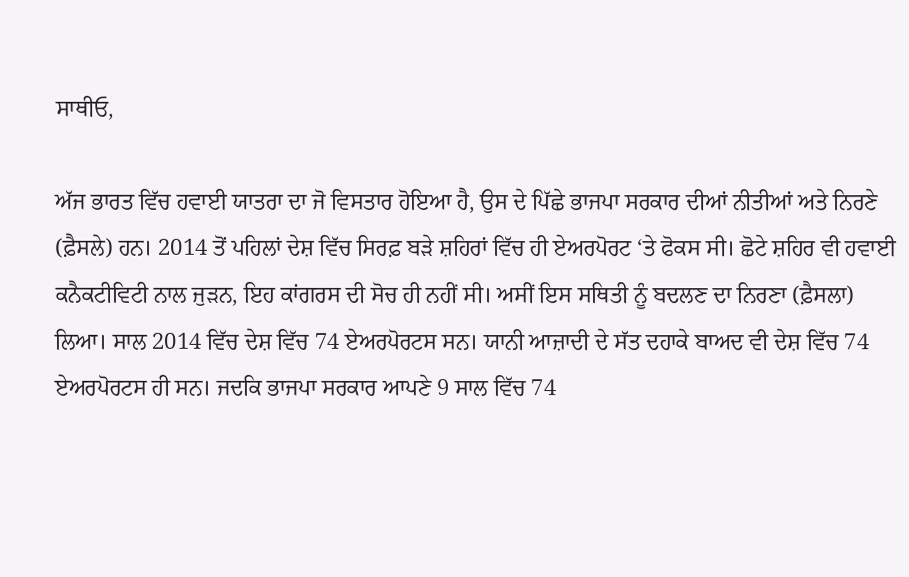ਸਾਥੀਓ,

ਅੱਜ ਭਾਰਤ ਵਿੱਚ ਹਵਾਈ ਯਾਤਰਾ ਦਾ ਜੋ ਵਿਸਤਾਰ ਹੋਇਆ ਹੈ, ਉਸ ਦੇ ਪਿੱਛੇ ਭਾਜਪਾ ਸਰਕਾਰ ਦੀਆਂ ਨੀਤੀਆਂ ਅਤੇ ਨਿਰਣੇ (ਫ਼ੈਸਲੇ) ਹਨ। 2014 ਤੋਂ ਪਹਿਲਾਂ ਦੇਸ਼ ਵਿੱਚ ਸਿਰਫ਼ ਬੜੇ ਸ਼ਹਿਰਾਂ ਵਿੱਚ ਹੀ ਏਅਰਪੋਰਟ ‘ਤੇ ਫੋਕਸ ਸੀ। ਛੋਟੇ ਸ਼ਹਿਰ ਵੀ ਹਵਾਈ ਕਨੈਕਟੀਵਿਟੀ ਨਾਲ ਜੁੜਨ, ਇਹ ਕਾਂਗਰਸ ਦੀ ਸੋਚ ਹੀ ਨਹੀਂ ਸੀ। ਅਸੀਂ ਇਸ ਸਥਿਤੀ ਨੂੰ ਬਦਲਣ ਦਾ ਨਿਰਣਾ (ਫ਼ੈਸਲਾ) ਲਿਆ। ਸਾਲ 2014 ਵਿੱਚ ਦੇਸ਼ ਵਿੱਚ 74 ਏਅਰਪੋਰਟਸ ਸਨ। ਯਾਨੀ ਆਜ਼ਾਦੀ ਦੇ ਸੱਤ ਦਹਾਕੇ ਬਾਅਦ ਵੀ ਦੇਸ਼ ਵਿੱਚ 74 ਏਅਰਪੋਰਟਸ ਹੀ ਸਨ। ਜਦਕਿ ਭਾਜਪਾ ਸਰਕਾਰ ਆਪਣੇ 9 ਸਾਲ ਵਿੱਚ 74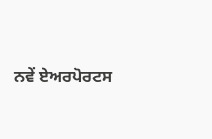ਨਵੇਂ ਏਅਰਪੋਰਟਸ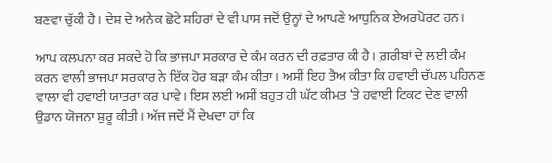ਬਣਵਾ ਚੁੱਕੀ ਹੈ। ਦੇਸ਼ ਦੇ ਅਨੇਕ ਛੋਟੇ ਸ਼ਹਿਰਾਂ ਦੇ ਵੀ ਪਾਸ ਜਦੋਂ ਉਨ੍ਹਾਂ ਦੇ ਆਪਣੇ ਆਧੁਨਿਕ ਏਅਰਪੋਰਟ ਹਨ।

ਆਪ ਕਲਪਨਾ ਕਰ ਸਕਦੇ ਹੋ ਕਿ ਭਾਜਪਾ ਸਰਕਾਰ ਦੇ ਕੰਮ ਕਰਨ ਦੀ ਰਫ਼ਤਾਰ ਕੀ ਹੈ। ਗ਼ਰੀਬਾਂ ਦੇ ਲਈ ਕੰਮ ਕਰਨ ਵਾਲੀ ਭਾਜਪਾ ਸਰਕਾਰ ਨੇ ਇੱਕ ਹੋਰ ਬੜਾ ਕੰਮ ਕੀਤਾ। ਅਸੀਂ ਇਹ ਤੈਅ ਕੀਤਾ ਕਿ ਹਵਾਈ ਚੱਪਲ ਪਹਿਨਣ ਵਾਲਾ ਵੀ ਹਵਾਈ ਯਾਤਰਾ ਕਰ ਪਾਵੇ। ਇਸ ਲਈ ਅਸੀਂ ਬਹੁਤ ਹੀ ਘੱਟ ਕੀਮਤ ‘ਤੇ ਹਵਾਈ ਟਿਕਟ ਦੇਣ ਵਾਲੀ ਉਡਾਨ ਯੋਜਨਾ ਸ਼ੁਰੂ ਕੀਤੀ। ਅੱਜ ਜਦੋਂ ਮੈਂ ਦੇਖਦਾ ਹਾਂ ਕਿ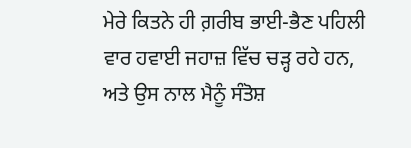ਮੇਰੇ ਕਿਤਨੇ ਹੀ ਗ਼ਰੀਬ ਭਾਈ-ਭੈਣ ਪਹਿਲੀ ਵਾਰ ਹਵਾਈ ਜਹਾਜ਼ ਵਿੱਚ ਚੜ੍ਹ ਰਹੇ ਹਨ, ਅਤੇ ਉਸ ਨਾਲ ਮੈਨੂੰ ਸੰਤੋਸ਼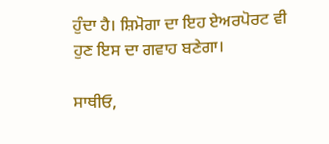ਹੁੰਦਾ ਹੈ। ਸ਼ਿਮੋਗਾ ਦਾ ਇਹ ਏਅਰਪੋਰਟ ਵੀ ਹੁਣ ਇਸ ਦਾ ਗਵਾਹ ਬਣੇਗਾ।

ਸਾਥੀਓ,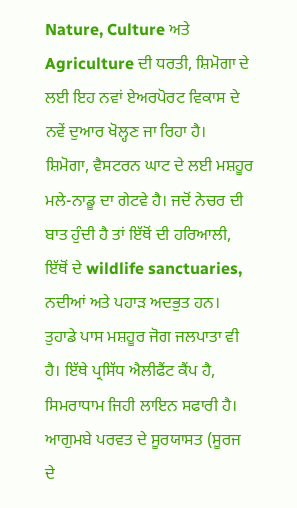Nature, Culture ਅਤੇ Agriculture ਦੀ ਧਰਤੀ, ਸ਼ਿਮੋਗਾ ਦੇ ਲਈ ਇਹ ਨਵਾਂ ਏਅਰਪੋਰਟ ਵਿਕਾਸ ਦੇ ਨਵੇਂ ਦੁਆਰ ਖੋਲ੍ਹਣ ਜਾ ਰਿਹਾ ਹੈ। ਸ਼ਿਮੋਗਾ, ਵੈਸਟਰਨ ਘਾਟ ਦੇ ਲਈ ਮਸ਼ਹੂਰ ਮਲੇ-ਨਾਡੂ ਦਾ ਗੇਟਵੇ ਹੈ। ਜਦੋਂ ਨੇਚਰ ਦੀ ਬਾਤ ਹੁੰਦੀ ਹੈ ਤਾਂ ਇੱਥੋਂ ਦੀ ਹਰਿਆਲੀ, ਇੱਥੋਂ ਦੇ wildlife sanctuaries, ਨਦੀਆਂ ਅਤੇ ਪਹਾੜ ਅਦਭੁਤ ਹਨ। ਤੁਹਾਡੇ ਪਾਸ ਮਸ਼ਹੂਰ ਜੋਗ ਜਲਪਾਤਾ ਵੀ ਹੈ। ਇੱਥੇ ਪ੍ਰਸਿੱਧ ਐਲੀਫੈਂਟ ਕੈਂਪ ਹੈ, ਸਿਮਰਾਧਾਮ ਜਿਹੀ ਲਾਇਨ ਸਫਾਰੀ ਹੈ। ਆਗੁਮਬੇ ਪਰਵਤ ਦੇ ਸੂਰਯਾਸਤ (ਸੂਰਜ ਦੇ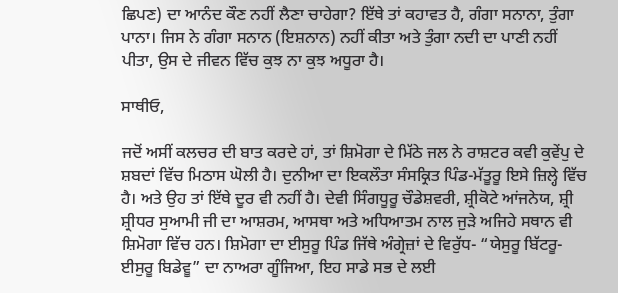ਛਿਪਣ) ਦਾ ਆਨੰਦ ਕੌਣ ਨਹੀਂ ਲੈਣਾ ਚਾਹੇਗਾ? ਇੱਥੇ ਤਾਂ ਕਹਾਵਤ ਹੈ, ਗੰਗਾ ਸਨਾਨਾ, ਤੁੰਗਾ ਪਾਨਾ। ਜਿਸ ਨੇ ਗੰਗਾ ਸਨਾਨ (ਇਸ਼ਨਾਨ) ਨਹੀਂ ਕੀਤਾ ਅਤੇ ਤੁੰਗਾ ਨਦੀ ਦਾ ਪਾਣੀ ਨਹੀਂ ਪੀਤਾ, ਉਸ ਦੇ ਜੀਵਨ ਵਿੱਚ ਕੁਝ ਨਾ ਕੁਝ ਅਧੂਰਾ ਹੈ।

ਸਾਥੀਓ,

ਜਦੋਂ ਅਸੀਂ ਕਲਚਰ ਦੀ ਬਾਤ ਕਰਦੇ ਹਾਂ, ਤਾਂ ਸ਼ਿਮੋਗਾ ਦੇ ਮਿੱਠੇ ਜਲ ਨੇ ਰਾਸ਼ਟਰ ਕਵੀ ਕੁਵੇਂਪੁ ਦੇ ਸ਼ਬਦਾਂ ਵਿੱਚ ਮਿਠਾਸ ਘੋਲੀ ਹੈ। ਦੁਨੀਆ ਦਾ ਇਕਲੌਤਾ ਸੰਸਕ੍ਰਿਤ ਪਿੰਡ-ਮੱਤੂਰੂ ਇਸੇ ਜ਼ਿਲ੍ਹੇ ਵਿੱਚ ਹੈ। ਅਤੇ ਉਹ ਤਾਂ ਇੱਥੇ ਦੂਰ ਵੀ ਨਹੀਂ ਹੈ। ਦੇਵੀ ਸਿੰਗਧੂਰੂ ਚੌਡੇਸ਼ਵਰੀ, ਸ਼੍ਰੀਕੋਟੇ ਆਂਜਨੇਯ, ਸ਼੍ਰੀ ਸ਼੍ਰੀਧਰ ਸੁਆਮੀ ਜੀ ਦਾ ਆਸ਼ਰਮ, ਆਸਥਾ ਅਤੇ ਅਧਿਆਤਮ ਨਾਲ ਜੁੜੇ ਅਜਿਹੇ ਸਥਾਨ ਵੀ ਸ਼ਿਮੋਗਾ ਵਿੱਚ ਹਨ। ਸ਼ਿਮੋਗਾ ਦਾ ਈਸੁਰੂ ਪਿੰਡ ਜਿੱਥੇ ਅੰਗ੍ਰੇਜ਼ਾਂ ਦੇ ਵਿਰੁੱਧ- “ਯੇਸੁਰੂ ਬਿੱਟਰੂ-ਈਸੁਰੂ ਬਿਡੇਵੂ” ਦਾ ਨਾਅਰਾ ਗੂੰਜਿਆ, ਇਹ ਸਾਡੇ ਸਭ ਦੇ ਲਈ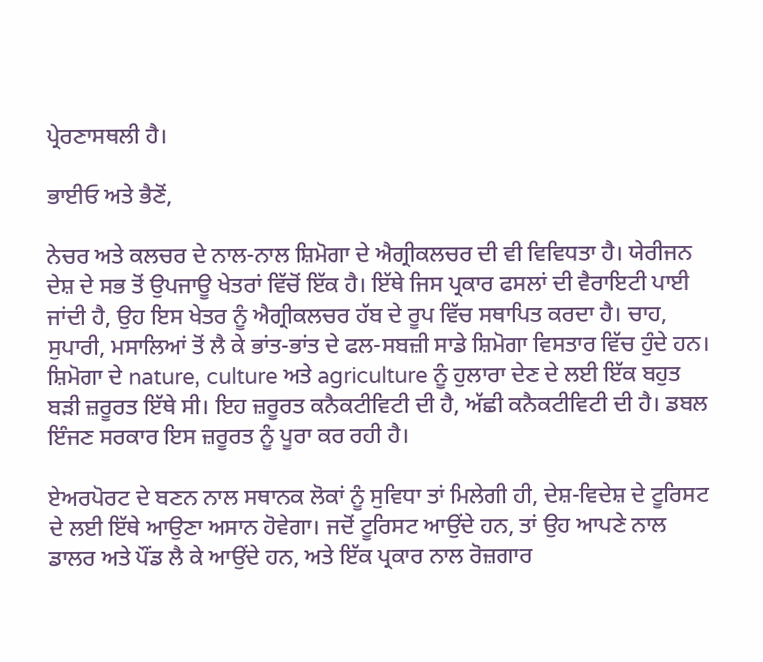ਪ੍ਰੇਰਣਾਸਥਲੀ ਹੈ।

ਭਾਈਓ ਅਤੇ ਭੈਣੋਂ,

ਨੇਚਰ ਅਤੇ ਕਲਚਰ ਦੇ ਨਾਲ-ਨਾਲ ਸ਼ਿਮੋਗਾ ਦੇ ਐਗ੍ਰੀਕਲਚਰ ਦੀ ਵੀ ਵਿਵਿਧਤਾ ਹੈ। ਯੇਰੀਜਨ ਦੇਸ਼ ਦੇ ਸਭ ਤੋਂ ਉਪਜਾਊ ਖੇਤਰਾਂ ਵਿੱਚੋਂ ਇੱਕ ਹੈ। ਇੱਥੇ ਜਿਸ ਪ੍ਰਕਾਰ ਫਸਲਾਂ ਦੀ ਵੈਰਾਇਟੀ ਪਾਈ ਜਾਂਦੀ ਹੈ, ਉਹ ਇਸ ਖੇਤਰ ਨੂੰ ਐਗ੍ਰੀਕਲਚਰ ਹੱਬ ਦੇ ਰੂਪ ਵਿੱਚ ਸਥਾਪਿਤ ਕਰਦਾ ਹੈ। ਚਾਹ, ਸੁਪਾਰੀ, ਮਸਾਲਿਆਂ ਤੋਂ ਲੈ ਕੇ ਭਾਂਤ-ਭਾਂਤ ਦੇ ਫਲ-ਸਬਜ਼ੀ ਸਾਡੇ ਸ਼ਿਮੋਗਾ ਵਿਸਤਾਰ ਵਿੱਚ ਹੁੰਦੇ ਹਨ। ਸ਼ਿਮੋਗਾ ਦੇ nature, culture ਅਤੇ agriculture ਨੂੰ ਹੁਲਾਰਾ ਦੇਣ ਦੇ ਲਈ ਇੱਕ ਬਹੁਤ ਬੜੀ ਜ਼ਰੂਰਤ ਇੱਥੇ ਸੀ। ਇਹ ਜ਼ਰੂਰਤ ਕਨੈਕਟੀਵਿਟੀ ਦੀ ਹੈ, ਅੱਛੀ ਕਨੈਕਟੀਵਿਟੀ ਦੀ ਹੈ। ਡਬਲ ਇੰਜਣ ਸਰਕਾਰ ਇਸ ਜ਼ਰੂਰਤ ਨੂੰ ਪੂਰਾ ਕਰ ਰਹੀ ਹੈ।

ਏਅਰਪੋਰਟ ਦੇ ਬਣਨ ਨਾਲ ਸਥਾਨਕ ਲੋਕਾਂ ਨੂੰ ਸੁਵਿਧਾ ਤਾਂ ਮਿਲੇਗੀ ਹੀ, ਦੇਸ਼-ਵਿਦੇਸ਼ ਦੇ ਟੂਰਿਸਟ ਦੇ ਲਈ ਇੱਥੇ ਆਉਣਾ ਅਸਾਨ ਹੋਵੇਗਾ। ਜਦੋਂ ਟੂਰਿਸਟ ਆਉਂਦੇ ਹਨ, ਤਾਂ ਉਹ ਆਪਣੇ ਨਾਲ ਡਾਲਰ ਅਤੇ ਪੌਂਡ ਲੈ ਕੇ ਆਉਂਦੇ ਹਨ, ਅਤੇ ਇੱਕ ਪ੍ਰਕਾਰ ਨਾਲ ਰੋਜ਼ਗਾਰ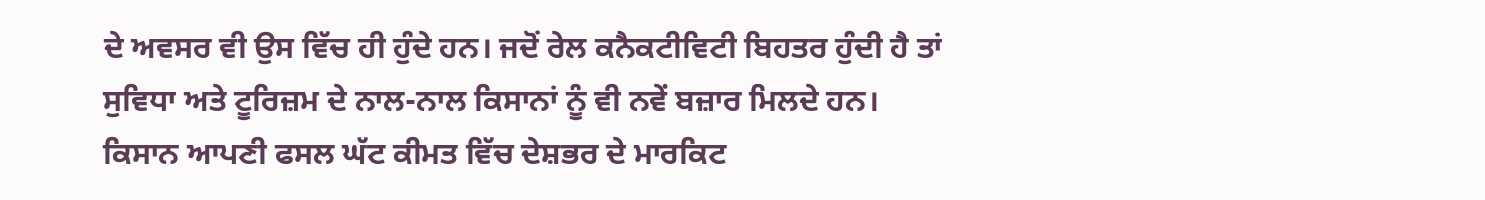ਦੇ ਅਵਸਰ ਵੀ ਉਸ ਵਿੱਚ ਹੀ ਹੁੰਦੇ ਹਨ। ਜਦੋਂ ਰੇਲ ਕਨੈਕਟੀਵਿਟੀ ਬਿਹਤਰ ਹੁੰਦੀ ਹੈ ਤਾਂ ਸੁਵਿਧਾ ਅਤੇ ਟੂਰਿਜ਼ਮ ਦੇ ਨਾਲ-ਨਾਲ ਕਿਸਾਨਾਂ ਨੂੰ ਵੀ ਨਵੇਂ ਬਜ਼ਾਰ ਮਿਲਦੇ ਹਨ। ਕਿਸਾਨ ਆਪਣੀ ਫਸਲ ਘੱਟ ਕੀਮਤ ਵਿੱਚ ਦੇਸ਼ਭਰ ਦੇ ਮਾਰਕਿਟ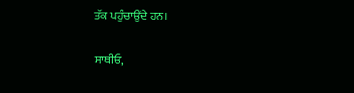ਤੱਕ ਪਹੁੰਚਾਉਂਦੇ ਹਨ।

ਸਾਥੀਓ,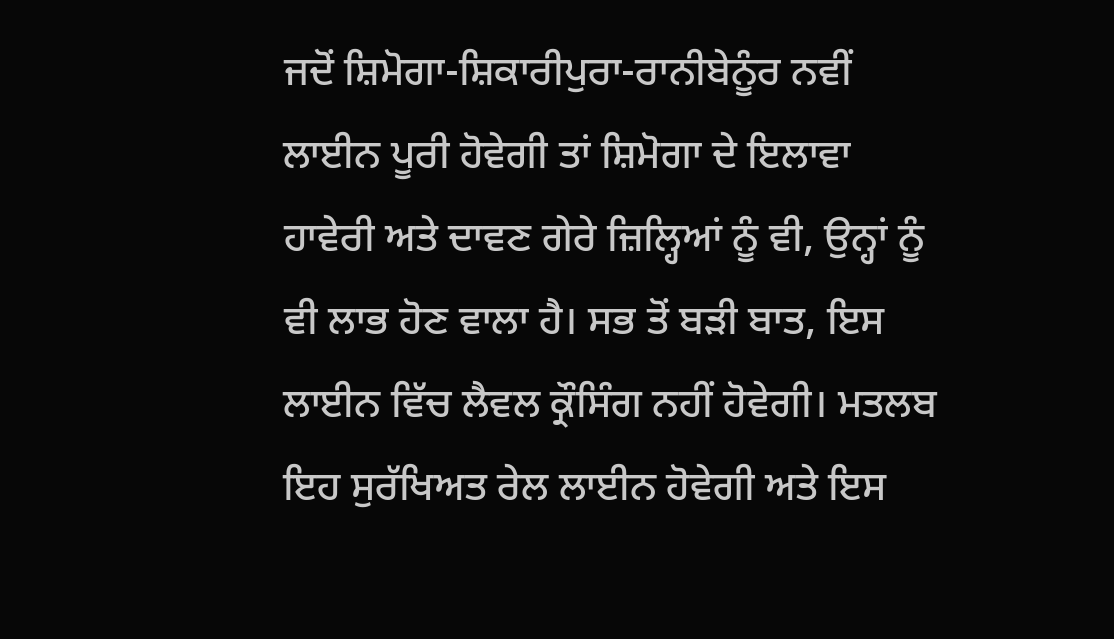ਜਦੋਂ ਸ਼ਿਮੋਗਾ-ਸ਼ਿਕਾਰੀਪੁਰਾ-ਰਾਨੀਬੇਨੂੰਰ ਨਵੀਂ ਲਾਈਨ ਪੂਰੀ ਹੋਵੇਗੀ ਤਾਂ ਸ਼ਿਮੋਗਾ ਦੇ ਇਲਾਵਾ ਹਾਵੇਰੀ ਅਤੇ ਦਾਵਣ ਗੇਰੇ ਜ਼ਿਲ੍ਹਿਆਂ ਨੂੰ ਵੀ, ਉਨ੍ਹਾਂ ਨੂੰ ਵੀ ਲਾਭ ਹੋਣ ਵਾਲਾ ਹੈ। ਸਭ ਤੋਂ ਬੜੀ ਬਾਤ, ਇਸ ਲਾਈਨ ਵਿੱਚ ਲੈਵਲ ਕ੍ਰੌਸਿੰਗ ਨਹੀਂ ਹੋਵੇਗੀ। ਮਤਲਬ ਇਹ ਸੁਰੱਖਿਅਤ ਰੇਲ ਲਾਈਨ ਹੋਵੇਗੀ ਅਤੇ ਇਸ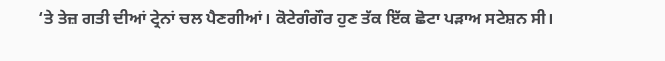‘ਤੇ ਤੇਜ਼ ਗਤੀ ਦੀਆਂ ਟ੍ਰੇਨਾਂ ਚਲ ਪੈਣਗੀਆਂ। ਕੋਟੇਗੰਗੌਰ ਹੁਣ ਤੱਕ ਇੱਕ ਛੋਟਾ ਪੜਾਅ ਸਟੇਸ਼ਨ ਸੀ।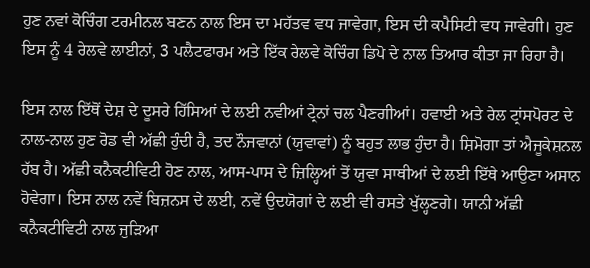ਹੁਣ ਨਵਾਂ ਕੋਚਿੰਗ ਟਰਮੀਨਲ ਬਣਨ ਨਾਲ ਇਸ ਦਾ ਮਹੱਤਵ ਵਧ ਜਾਵੇਗਾ, ਇਸ ਦੀ ਕਪੈਸਿਟੀ ਵਧ ਜਾਵੇਗੀ। ਹੁਣ ਇਸ ਨੂੰ 4 ਰੇਲਵੇ ਲਾਈਨਾਂ, 3 ਪਲੈਟਫਾਰਮ ਅਤੇ ਇੱਕ ਰੇਲਵੇ ਕੋਚਿੰਗ ਡਿਪੋ ਦੇ ਨਾਲ ਤਿਆਰ ਕੀਤਾ ਜਾ ਰਿਹਾ ਹੈ।

ਇਸ ਨਾਲ ਇੱਥੋਂ ਦੇਸ਼ ਦੇ ਦੂਸਰੇ ਹਿੱਸਿਆਂ ਦੇ ਲਈ ਨਵੀਆਂ ਟ੍ਰੇਨਾਂ ਚਲ ਪੈਣਗੀਆਂ। ਹਵਾਈ ਅਤੇ ਰੇਲ ਟ੍ਰਾਂਸਪੋਰਟ ਦੇ ਨਾਲ-ਨਾਲ ਹੁਣ ਰੋਡ ਵੀ ਅੱਛੀ ਹੁੰਦੀ ਹੈ, ਤਦ ਨੌਜਵਾਨਾਂ (ਯੁਵਾਵਾਂ) ਨੂੰ ਬਹੁਤ ਲਾਭ ਹੁੰਦਾ ਹੈ। ਸ਼ਿਮੋਗਾ ਤਾਂ ਐਜੂਕੇਸ਼ਨਲ ਹੱਬ ਹੈ। ਅੱਛੀ ਕਨੈਕਟੀਵਿਟੀ ਹੋਣ ਨਾਲ, ਆਸ-ਪਾਸ ਦੇ ਜ਼ਿਲ੍ਹਿਆਂ ਤੋਂ ਯੁਵਾ ਸਾਥੀਆਂ ਦੇ ਲਈ ਇੱਥੇ ਆਉਣਾ ਅਸਾਨ ਹੋਵੇਗਾ। ਇਸ ਨਾਲ ਨਵੇਂ ਬਿਜ਼ਨਸ ਦੇ ਲਈ, ਨਵੇਂ ਉਦਯੋਗਾਂ ਦੇ ਲਈ ਵੀ ਰਸਤੇ ਖੁੱਲ੍ਹਣਗੇ। ਯਾਨੀ ਅੱਛੀ ਕਨੈਕਟੀਵਿਟੀ ਨਾਲ ਜੁੜਿਆ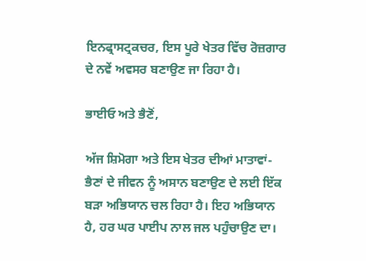ਇਨਫ੍ਰਾਸਟ੍ਰਕਚਰ, ਇਸ ਪੂਰੇ ਖੇਤਰ ਵਿੱਚ ਰੋਜ਼ਗਾਰ ਦੇ ਨਵੇਂ ਅਵਸਰ ਬਣਾਉਣ ਜਾ ਰਿਹਾ ਹੈ।

ਭਾਈਓ ਅਤੇ ਭੈਣੋਂ,

ਅੱਜ ਸ਼ਿਮੋਗਾ ਅਤੇ ਇਸ ਖੇਤਰ ਦੀਆਂ ਮਾਤਾਵਾਂ-ਭੈਣਾਂ ਦੇ ਜੀਵਨ ਨੂੰ ਅਸਾਨ ਬਣਾਉਣ ਦੇ ਲਈ ਇੱਕ ਬੜਾ ਅਭਿਯਾਨ ਚਲ ਰਿਹਾ ਹੈ। ਇਹ ਅਭਿਯਾਨ ਹੈ, ਹਰ ਘਰ ਪਾਈਪ ਨਾਲ ਜਲ ਪਹੁੰਚਾਉਣ ਦਾ।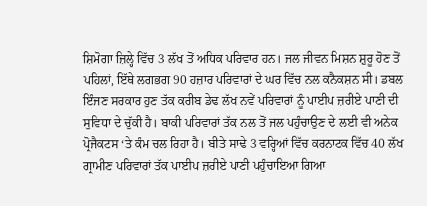ਸ਼ਿਮੋਗਾ ਜ਼ਿਲ੍ਹੇ ਵਿੱਚ 3 ਲੱਖ ਤੋਂ ਅਧਿਕ ਪਰਿਵਾਰ ਹਨ। ਜਲ ਜੀਵਨ ਮਿਸ਼ਨ ਸ਼ੁਰੂ ਹੋਣ ਤੋਂ ਪਹਿਲਾਂ, ਇੱਥੇ ਲਗਭਗ 90 ਹਜ਼ਾਰ ਪਰਿਵਾਰਾਂ ਦੇ ਘਰ ਵਿੱਚ ਨਲ ਕਨੈਕਸ਼ਨ ਸੀ। ਡਬਲ ਇੰਜਣ ਸਰਕਾਰ ਹੁਣ ਤੱਕ ਕਰੀਬ ਡੇਢ ਲੱਖ ਨਵੇਂ ਪਰਿਵਾਰਾਂ ਨੂੰ ਪਾਈਪ ਜ਼ਰੀਏ ਪਾਣੀ ਦੀ ਸੁਵਿਧਾ ਦੇ ਚੁੱਕੀ ਹੈ। ਬਾਕੀ ਪਰਿਵਾਰਾਂ ਤੱਕ ਨਲ ਤੋਂ ਜਲ ਪਹੁੰਚਾਉਣ ਦੇ ਲਈ ਵੀ ਅਨੇਕ ਪ੍ਰੋਜੈਕਟਸ ‘ਤੇ ਕੰਮ ਚਲ ਰਿਹਾ ਹੈ। ਬੀਤੇ ਸਾਢੇ 3 ਵਰ੍ਹਿਆਂ ਵਿੱਚ ਕਰਨਾਟਕ ਵਿੱਚ 40 ਲੱਖ ਗ੍ਰਾਮੀਣ ਪਰਿਵਾਰਾਂ ਤੱਕ ਪਾਈਪ ਜ਼ਰੀਏ ਪਾਣੀ ਪਹੁੰਚਾਇਆ ਗਿਆ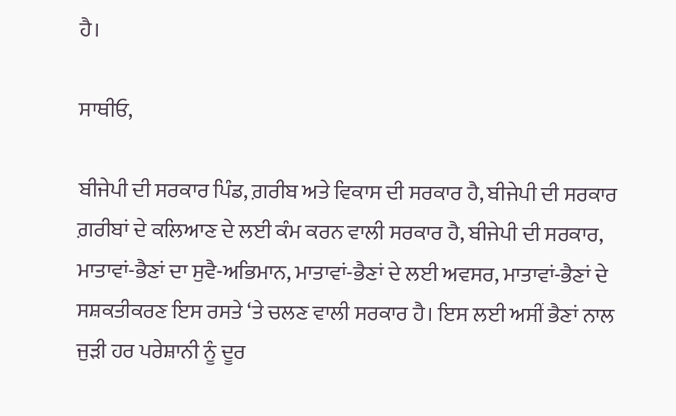ਹੈ।

ਸਾਥੀਓ,

ਬੀਜੇਪੀ ਦੀ ਸਰਕਾਰ ਪਿੰਡ, ਗ਼ਰੀਬ ਅਤੇ ਵਿਕਾਸ ਦੀ ਸਰਕਾਰ ਹੈ, ਬੀਜੇਪੀ ਦੀ ਸਰਕਾਰ ਗ਼ਰੀਬਾਂ ਦੇ ਕਲਿਆਣ ਦੇ ਲਈ ਕੰਮ ਕਰਨ ਵਾਲੀ ਸਰਕਾਰ ਹੈ, ਬੀਜੇਪੀ ਦੀ ਸਰਕਾਰ, ਮਾਤਾਵਾਂ-ਭੈਣਾਂ ਦਾ ਸੁਵੈ-ਅਭਿਮਾਨ, ਮਾਤਾਵਾਂ-ਭੈਣਾਂ ਦੇ ਲਈ ਅਵਸਰ, ਮਾਤਾਵਾਂ-ਭੈਣਾਂ ਦੇ ਸਸ਼ਕਤੀਕਰਣ ਇਸ ਰਸਤੇ ‘ਤੇ ਚਲਣ ਵਾਲੀ ਸਰਕਾਰ ਹੈ। ਇਸ ਲਈ ਅਸੀਂ ਭੈਣਾਂ ਨਾਲ ਜੁੜੀ ਹਰ ਪਰੇਸ਼ਾਨੀ ਨੂੰ ਦੂਰ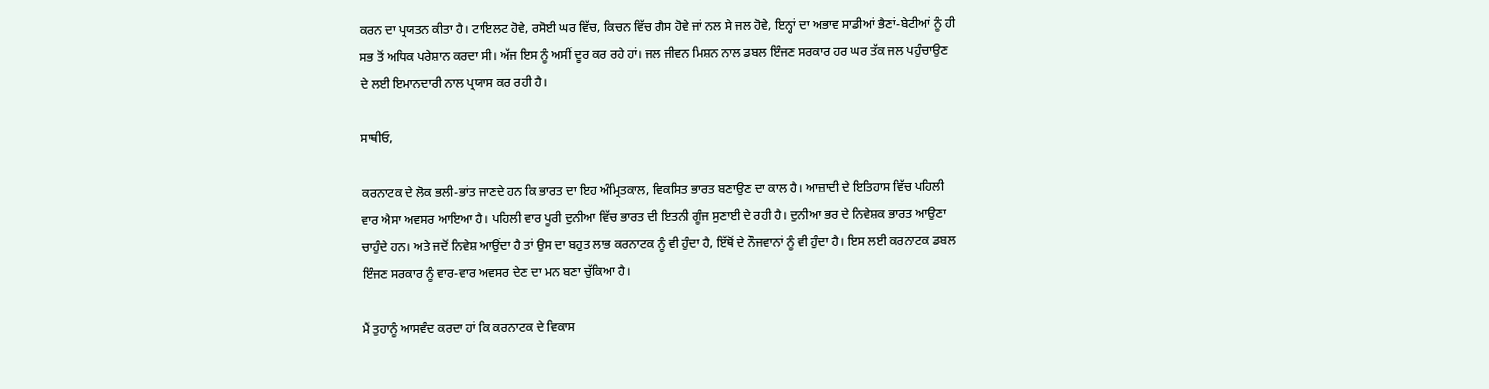ਕਰਨ ਦਾ ਪ੍ਰਯਤਨ ਕੀਤਾ ਹੈ। ਟਾਇਲਟ ਹੋਵੇ, ਰਸੋਈ ਘਰ ਵਿੱਚ, ਕਿਚਨ ਵਿੱਚ ਗੈਸ ਹੋਵੇ ਜਾਂ ਨਲ ਸੇ ਜਲ ਹੋਵੇ, ਇਨ੍ਹਾਂ ਦਾ ਅਭਾਵ ਸਾਡੀਆਂ ਭੈਣਾਂ-ਬੇਟੀਆਂ ਨੂੰ ਹੀ ਸਭ ਤੋਂ ਅਧਿਕ ਪਰੇਸ਼ਾਨ ਕਰਦਾ ਸੀ। ਅੱਜ ਇਸ ਨੂੰ ਅਸੀਂ ਦੂਰ ਕਰ ਰਹੇ ਹਾਂ। ਜਲ ਜੀਵਨ ਮਿਸ਼ਨ ਨਾਲ ਡਬਲ ਇੰਜਣ ਸਰਕਾਰ ਹਰ ਘਰ ਤੱਕ ਜਲ ਪਹੁੰਚਾਉਣ ਦੇ ਲਈ ਇਮਾਨਦਾਰੀ ਨਾਲ ਪ੍ਰਯਾਸ ਕਰ ਰਹੀ ਹੈ।

ਸਾਥੀਓ,

ਕਰਨਾਟਕ ਦੇ ਲੋਕ ਭਲੀ-ਭਾਂਤ ਜਾਣਦੇ ਹਨ ਕਿ ਭਾਰਤ ਦਾ ਇਹ ਅੰਮ੍ਰਿਤਕਾਲ, ਵਿਕਸਿਤ ਭਾਰਤ ਬਣਾਉਣ ਦਾ ਕਾਲ ਹੈ। ਆਜ਼ਾਦੀ ਦੇ ਇਤਿਹਾਸ ਵਿੱਚ ਪਹਿਲੀ ਵਾਰ ਐਸਾ ਅਵਸਰ ਆਇਆ ਹੈ। ਪਹਿਲੀ ਵਾਰ ਪੂਰੀ ਦੁਨੀਆ ਵਿੱਚ ਭਾਰਤ ਦੀ ਇਤਨੀ ਗੂੰਜ ਸੁਣਾਈ ਦੇ ਰਹੀ ਹੈ। ਦੁਨੀਆ ਭਰ ਦੇ ਨਿਵੇਸ਼ਕ ਭਾਰਤ ਆਉਣਾ ਚਾਹੁੰਦੇ ਹਨ। ਅਤੇ ਜਦੋਂ ਨਿਵੇਸ਼ ਆਉਂਦਾ ਹੈ ਤਾਂ ਉਸ ਦਾ ਬਹੁਤ ਲਾਭ ਕਰਨਾਟਕ ਨੂੰ ਵੀ ਹੁੰਦਾ ਹੈ, ਇੱਥੋਂ ਦੇ ਨੌਜਵਾਨਾਂ ਨੂੰ ਵੀ ਹੁੰਦਾ ਹੈ। ਇਸ ਲਈ ਕਰਨਾਟਕ ਡਬਲ ਇੰਜਣ ਸਰਕਾਰ ਨੂੰ ਵਾਰ-ਵਾਰ ਅਵਸਰ ਦੇਣ ਦਾ ਮਨ ਬਣਾ ਚੁੱਕਿਆ ਹੈ।

ਮੈਂ ਤੁਹਾਨੂੰ ਆਸਵੰਦ ਕਰਦਾ ਹਾਂ ਕਿ ਕਰਨਾਟਕ ਦੇ ਵਿਕਾਸ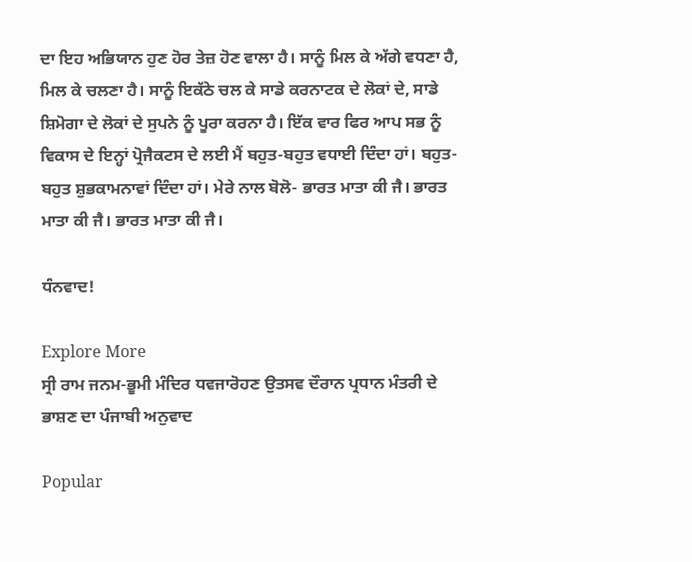ਦਾ ਇਹ ਅਭਿਯਾਨ ਹੁਣ ਹੋਰ ਤੇਜ਼ ਹੋਣ ਵਾਲਾ ਹੈ। ਸਾਨੂੰ ਮਿਲ ਕੇ ਅੱਗੇ ਵਧਣਾ ਹੈ, ਮਿਲ ਕੇ ਚਲਣਾ ਹੈ। ਸਾਨੂੰ ਇਕੱਠੇ ਚਲ ਕੇ ਸਾਡੇ ਕਰਨਾਟਕ ਦੇ ਲੋਕਾਂ ਦੇ, ਸਾਡੇ ਸ਼ਿਮੋਗਾ ਦੇ ਲੋਕਾਂ ਦੇ ਸੁਪਨੇ ਨੂੰ ਪੂਰਾ ਕਰਨਾ ਹੈ। ਇੱਕ ਵਾਰ ਫਿਰ ਆਪ ਸਭ ਨੂੰ ਵਿਕਾਸ ਦੇ ਇਨ੍ਹਾਂ ਪ੍ਰੋਜੈਕਟਸ ਦੇ ਲਈ ਮੈਂ ਬਹੁਤ-ਬਹੁਤ ਵਧਾਈ ਦਿੰਦਾ ਹਾਂ। ਬਹੁਤ-ਬਹੁਤ ਸ਼ੁਭਕਾਮਨਾਵਾਂ ਦਿੰਦਾ ਹਾਂ। ਮੇਰੇ ਨਾਲ ਬੋਲੋ- ਭਾਰਤ ਮਾਤਾ ਕੀ ਜੈ। ਭਾਰਤ ਮਾਤਾ ਕੀ ਜੈ। ਭਾਰਤ ਮਾਤਾ ਕੀ ਜੈ।

ਧੰਨਵਾਦ!

Explore More
ਸ੍ਰੀ ਰਾਮ ਜਨਮ-ਭੂਮੀ ਮੰਦਿਰ ਧਵਜਾਰੋਹਣ ਉਤਸਵ ਦੌਰਾਨ ਪ੍ਰਧਾਨ ਮੰਤਰੀ ਦੇ ਭਾਸ਼ਣ ਦਾ ਪੰਜਾਬੀ ਅਨੁਵਾਦ

Popular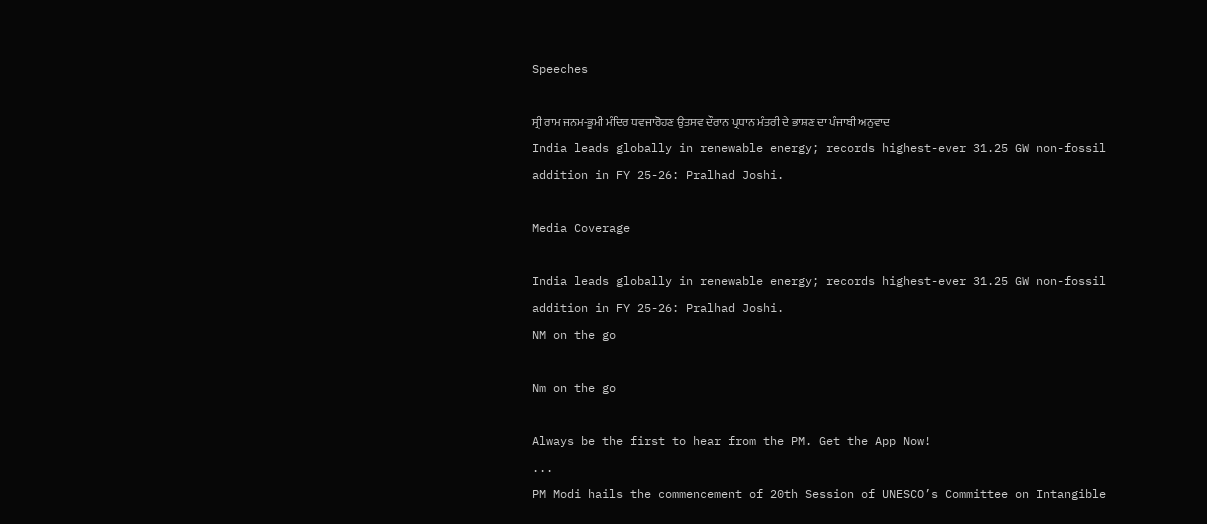Speeches

ਸ੍ਰੀ ਰਾਮ ਜਨਮ-ਭੂਮੀ ਮੰਦਿਰ ਧਵਜਾਰੋਹਣ ਉਤਸਵ ਦੌਰਾਨ ਪ੍ਰਧਾਨ ਮੰਤਰੀ ਦੇ ਭਾਸ਼ਣ ਦਾ ਪੰਜਾਬੀ ਅਨੁਵਾਦ
India leads globally in renewable energy; records highest-ever 31.25 GW non-fossil addition in FY 25-26: Pralhad Joshi.

Media Coverage

India leads globally in renewable energy; records highest-ever 31.25 GW non-fossil addition in FY 25-26: Pralhad Joshi.
NM on the go

Nm on the go

Always be the first to hear from the PM. Get the App Now!
...
PM Modi hails the commencement of 20th Session of UNESCO’s Committee on Intangible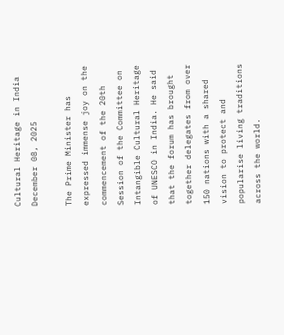Cultural Heritage in India
December 08, 2025

The Prime Minister has expressed immense joy on the commencement of the 20th Session of the Committee on Intangible Cultural Heritage of UNESCO in India. He said that the forum has brought together delegates from over 150 nations with a shared vision to protect and popularise living traditions across the world.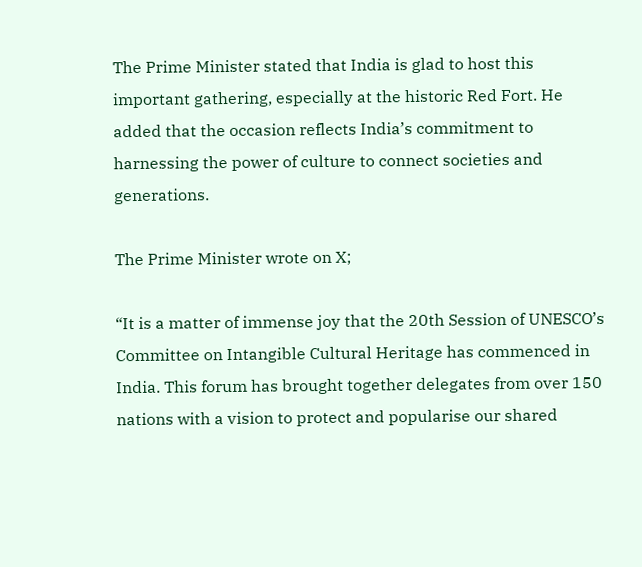The Prime Minister stated that India is glad to host this important gathering, especially at the historic Red Fort. He added that the occasion reflects India’s commitment to harnessing the power of culture to connect societies and generations.

The Prime Minister wrote on X;

“It is a matter of immense joy that the 20th Session of UNESCO’s Committee on Intangible Cultural Heritage has commenced in India. This forum has brought together delegates from over 150 nations with a vision to protect and popularise our shared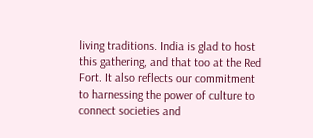living traditions. India is glad to host this gathering, and that too at the Red Fort. It also reflects our commitment to harnessing the power of culture to connect societies and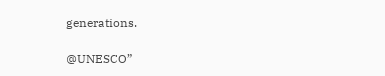generations.

@UNESCO”